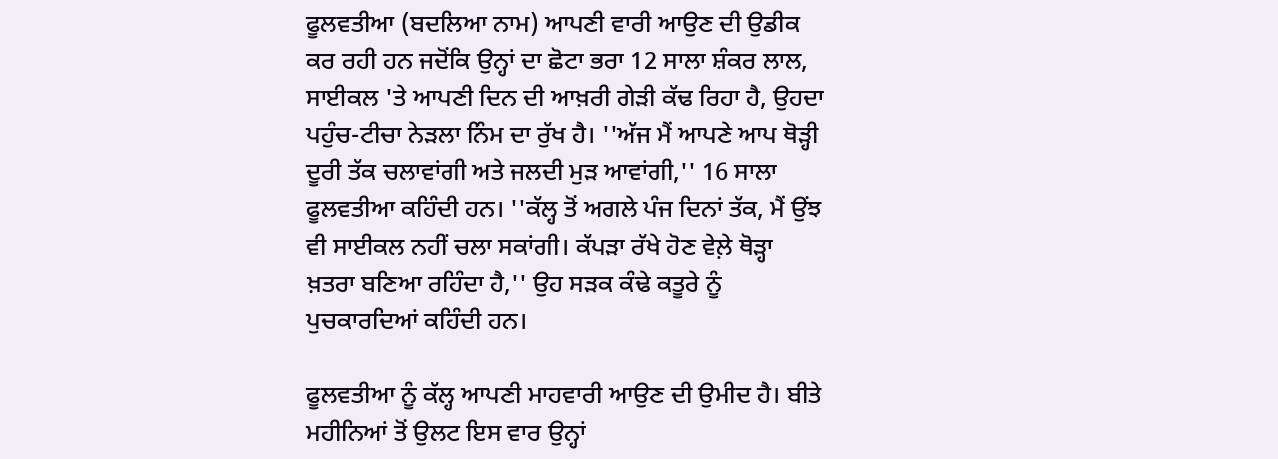ਫੂਲਵਤੀਆ (ਬਦਲਿਆ ਨਾਮ) ਆਪਣੀ ਵਾਰੀ ਆਉਣ ਦੀ ਉਡੀਕ ਕਰ ਰਹੀ ਹਨ ਜਦੋਂਕਿ ਉਨ੍ਹਾਂ ਦਾ ਛੋਟਾ ਭਰਾ 12 ਸਾਲਾ ਸ਼ੰਕਰ ਲਾਲ, ਸਾਈਕਲ 'ਤੇ ਆਪਣੀ ਦਿਨ ਦੀ ਆਖ਼ਰੀ ਗੇੜੀ ਕੱਢ ਰਿਹਾ ਹੈ, ਉਹਦਾ ਪਹੁੰਚ-ਟੀਚਾ ਨੇੜਲਾ ਨਿੰਮ ਦਾ ਰੁੱਖ ਹੈ। ''ਅੱਜ ਮੈਂ ਆਪਣੇ ਆਪ ਥੋੜ੍ਹੀ ਦੂਰੀ ਤੱਕ ਚਲਾਵਾਂਗੀ ਅਤੇ ਜਲਦੀ ਮੁੜ ਆਵਾਂਗੀ,'' 16 ਸਾਲਾ ਫੂਲਵਤੀਆ ਕਹਿੰਦੀ ਹਨ। ''ਕੱਲ੍ਹ ਤੋਂ ਅਗਲੇ ਪੰਜ ਦਿਨਾਂ ਤੱਕ, ਮੈਂ ਉਂਝ ਵੀ ਸਾਈਕਲ ਨਹੀਂ ਚਲਾ ਸਕਾਂਗੀ। ਕੱਪੜਾ ਰੱਖੇ ਹੋਣ ਵੇਲ਼ੇ ਥੋੜ੍ਹਾ ਖ਼ਤਰਾ ਬਣਿਆ ਰਹਿੰਦਾ ਹੈ,'' ਉਹ ਸੜਕ ਕੰਢੇ ਕਤੂਰੇ ਨੂੰ ਪੁਚਕਾਰਦਿਆਂ ਕਹਿੰਦੀ ਹਨ।

ਫੂਲਵਤੀਆ ਨੂੰ ਕੱਲ੍ਹ ਆਪਣੀ ਮਾਹਵਾਰੀ ਆਉਣ ਦੀ ਉਮੀਦ ਹੈ। ਬੀਤੇ ਮਹੀਨਿਆਂ ਤੋਂ ਉਲਟ ਇਸ ਵਾਰ ਉਨ੍ਹਾਂ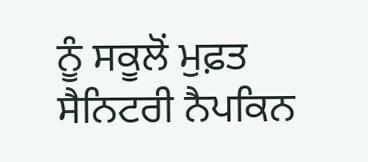ਨੂੰ ਸਕੂਲੋਂ ਮੁਫ਼ਤ ਸੈਨਿਟਰੀ ਨੈਪਕਿਨ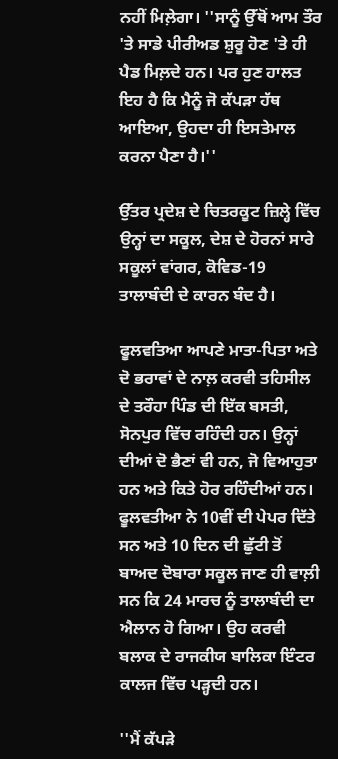ਨਹੀਂ ਮਿਲ਼ੇਗਾ। ''ਸਾਨੂੰ ਉੱਥੋਂ ਆਮ ਤੌਰ 'ਤੇ ਸਾਡੇ ਪੀਰੀਅਡ ਸ਼ੁਰੂ ਹੋਣ 'ਤੇ ਹੀ ਪੈਡ ਮਿਲ਼ਦੇ ਹਨ। ਪਰ ਹੁਣ ਹਾਲਤ ਇਹ ਹੈ ਕਿ ਮੈਨੂੰ ਜੋ ਕੱਪੜਾ ਹੱਥ ਆਇਆ, ਉਹਦਾ ਹੀ ਇਸਤੇਮਾਲ ਕਰਨਾ ਪੈਣਾ ਹੈ।''

ਉੱਤਰ ਪ੍ਰਦੇਸ਼ ਦੇ ਚਿਤਰਕੂਟ ਜ਼ਿਲ੍ਹੇ ਵਿੱਚ ਉਨ੍ਹਾਂ ਦਾ ਸਕੂਲ, ਦੇਸ਼ ਦੇ ਹੋਰਨਾਂ ਸਾਰੇ ਸਕੂਲਾਂ ਵਾਂਗਰ, ਕੋਵਿਡ-19 ਤਾਲਾਬੰਦੀ ਦੇ ਕਾਰਨ ਬੰਦ ਹੈ।

ਫੂਲਵਤਿਆ ਆਪਣੇ ਮਾਤਾ-ਪਿਤਾ ਅਤੇ ਦੋ ਭਰਾਵਾਂ ਦੇ ਨਾਲ਼ ਕਰਵੀ ਤਹਿਸੀਲ ਦੇ ਤਰੌਹਾ ਪਿੰਡ ਦੀ ਇੱਕ ਬਸਤੀ, ਸੋਨਪੁਰ ਵਿੱਚ ਰਹਿੰਦੀ ਹਨ। ਉਨ੍ਹਾਂ ਦੀਆਂ ਦੋ ਭੈਣਾਂ ਵੀ ਹਨ, ਜੋ ਵਿਆਹੁਤਾ ਹਨ ਅਤੇ ਕਿਤੇ ਹੋਰ ਰਹਿੰਦੀਆਂ ਹਨ। ਫੂਲਵਤੀਆ ਨੇ 10ਵੀਂ ਦੀ ਪੇਪਰ ਦਿੱਤੇ ਸਨ ਅਤੇ 10 ਦਿਨ ਦੀ ਛੁੱਟੀ ਤੋਂ ਬਾਅਦ ਦੋਬਾਰਾ ਸਕੂਲ ਜਾਣ ਹੀ ਵਾਲ਼ੀ ਸਨ ਕਿ 24 ਮਾਰਚ ਨੂੰ ਤਾਲਾਬੰਦੀ ਦਾ ਐਲਾਨ ਹੋ ਗਿਆ। ਉਹ ਕਰਵੀ ਬਲਾਕ ਦੇ ਰਾਜਕੀਯ ਬਾਲਿਕਾ ਇੰਟਰ ਕਾਲਜ ਵਿੱਚ ਪੜ੍ਹਦੀ ਹਨ।

''ਮੈਂ ਕੱਪੜੇ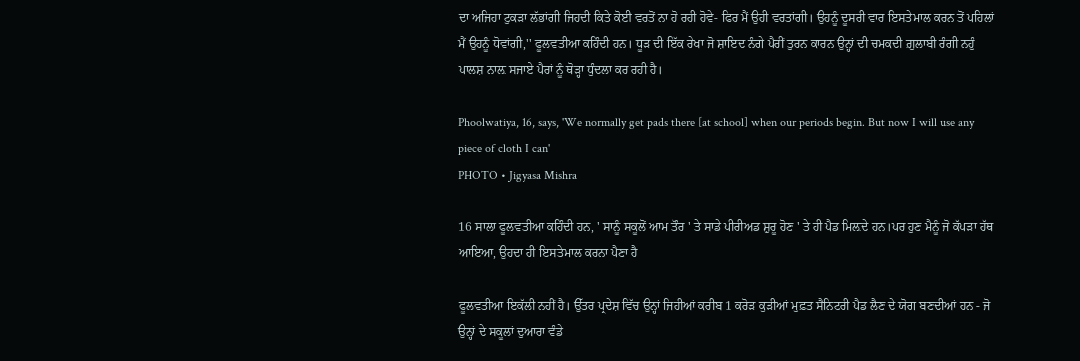ਦਾ ਅਜਿਹਾ ਟੁਕੜਾ ਲੱਭਾਂਗੀ ਜਿਹਦੀ ਕਿਤੇ ਕੋਈ ਵਰਤੋਂ ਨਾ ਹੋ ਰਹੀ ਹੋਵੇ- ਫਿਰ ਮੈਂ ਉਹੀ ਵਰਤਾਂਗੀ। ਉਹਨੂੰ ਦੂਸਰੀ ਵਾਰ ਇਸਤੇਮਾਲ ਕਰਨ ਤੋਂ ਪਹਿਲਾਂ ਮੈਂ ਉਹਨੂੰ ਧੋਵਾਂਗੀ,'' ਫੂਲਵਤੀਆ ਕਹਿੰਦੀ ਹਨ। ਧੂੜ ਦੀ ਇੱਕ ਰੇਖਾ ਜੋ ਸ਼ਾਇਦ ਨੰਗੇ ਪੈਰੀਂ ਤੁਰਨ ਕਾਰਨ ਉਨ੍ਹਾਂ ਦੀ ਚਮਕਦੀ ਗ਼ੁਲਾਬੀ ਰੰਗੀ ਨਹੁੰ ਪਾਲਸ਼ ਨਾਲ਼ ਸਜਾਏ ਪੈਰਾਂ ਨੂੰ ਥੋੜ੍ਹਾ ਧੁੰਦਲਾ ਕਰ ਰਹੀ ਹੈ।

Phoolwatiya, 16, says, 'We normally get pads there [at school] when our periods begin. But now I will use any piece of cloth I can'
PHOTO • Jigyasa Mishra

16 ਸਾਲਾ ਫੂਲਵਤੀਆ ਕਹਿੰਦੀ ਹਨ, ' ਸਾਨੂੰ ਸਕੂਲੋਂ ਆਮ ਤੌਰ ' ਤੇ ਸਾਡੇ ਪੀਰੀਅਡ ਸ਼ੁਰੂ ਹੋਣ ' ਤੇ ਹੀ ਪੈਡ ਮਿਲ਼ਦੇ ਹਨ।ਪਰ ਹੁਣ ਮੈਨੂੰ ਜੋ ਕੱਪੜਾ ਹੱਥ ਆਇਆ, ਉਹਦਾ ਹੀ ਇਸਤੇਮਾਲ ਕਰਨਾ ਪੈਣਾ ਹੈ

ਫੂਲਵਤੀਆ ਇਕੱਲੀ ਨਹੀਂ ਹੈ। ਉੱਤਰ ਪ੍ਰਦੇਸ਼ ਵਿੱਚ ਉਨ੍ਹਾਂ ਜਿਹੀਆਂ ਕਰੀਬ 1 ਕਰੋੜ ਕੁੜੀਆਂ ਮੁਫ਼ਤ ਸੈਨਿਟਰੀ ਪੈਡ ਲੈਣ ਦੇ ਯੋਗ ਬਣਦੀਆਂ ਹਨ - ਜੋ ਉਨ੍ਹਾਂ ਦੇ ਸਕੂਲਾਂ ਦੁਆਰਾ ਵੰਡੇ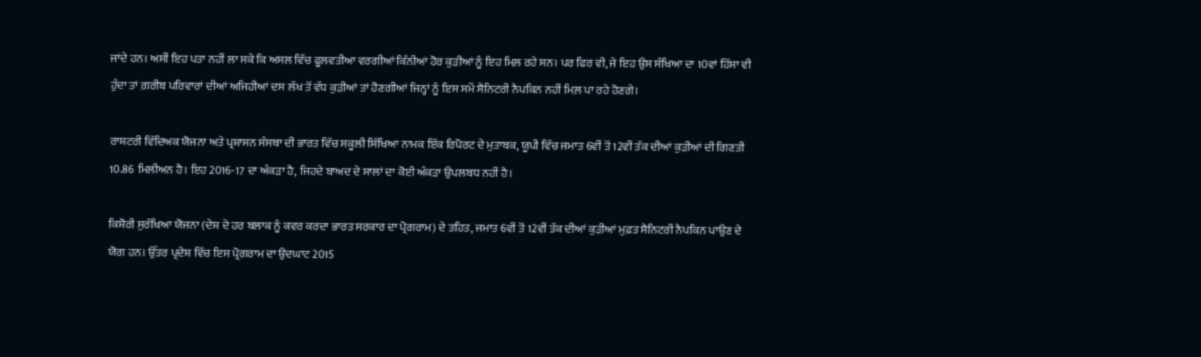ਜਾਂਦੇ ਹਨ। ਅਸੀਂ ਇਹ ਪਤਾ ਨਹੀਂ ਲਾ ਸਕੇ ਕਿ ਅਸਲ ਵਿੱਚ ਫੂਲਵਤੀਆ ਵਰਗੀਆਂ ਕਿੰਨੀਆਂ ਹੋਰ ਕੁੜੀਆਂ ਨੂੰ ਇਹ ਮਿਲ਼ ਰਹੇ ਸਨ। ਪਰ ਫਿਰ ਵੀ, ਜੇ ਇਹ ਉਸ ਸੰਖਿਆ ਦਾ 10ਵਾਂ ਹਿੱਸਾ ਵੀ ਹੁੰਦਾ ਤਾਂ ਗ਼ਰੀਬ ਪਰਿਵਾਰਾਂ ਦੀਆਂ ਅਜਿਹੀਆਂ ਦਸ ਲੱਖ ਤੋਂ ਵੱਧ ਕੁੜੀਆਂ ਤਾਂ ਹੋਣਗੀਆਂ ਜਿਨ੍ਹਾਂ ਨੂੰ ਇਸ ਸਮੇਂ ਸੈਨਿਟਰੀ ਨੈਪਕਿਨ ਨਹੀਂ ਮਿਲ਼ ਪਾ ਰਹੇ ਹੋਣਗੇ।

ਰਾਸ਼ਟਰੀ ਵਿੱਦਿਅਕ ਯੋਜਨਾ ਅਤੇ ਪ੍ਰਸ਼ਾਸਨ ਸੰਸਥਾ ਦੀ ਭਾਰਤ ਵਿੱਚ ਸਕੂਲੀ ਸਿੱਖਿਆ ਨਾਮਕ ਇੱਕ ਰਿਪੋਰਟ ਦੇ ਮੁਤਾਬਕ, ਯੂਪੀ ਵਿੱਚ ਜਮਾਤ 6ਵੀਂ ਤੋਂ 12ਵੀਂ ਤੱਕ ਦੀਆਂ ਕੁੜੀਆਂ ਦੀ ਗਿਣਤੀ 10.86 ਮਿਲੀਅਨ ਹੈ। ਇਹ 2016-17 ਦਾ ਅੰਕੜਾ ਹੈ, ਜਿਹਦੇ ਬਾਅਦ ਦੇ ਸਾਲਾਂ ਦਾ ਕੋਈ ਅੰਕੜਾ ਉਪਲਬਧ ਨਹੀਂ ਹੈ।

ਕਿਸ਼ੋਰੀ ਸੁਰੱਖਿਆ ਯੋਜਨਾ (ਦੇਸ਼ ਦੇ ਹਰ ਬਲਾਕ ਨੂੰ ਕਵਰ ਕਰਦਾ ਭਾਰਤ ਸਰਕਾਰ ਦਾ ਪ੍ਰੋਗਰਾਮ) ਦੇ ਤਹਿਤ, ਜਮਾਤ 6ਵੀਂ ਤੋਂ 12ਵੀਂ ਤੱਕ ਦੀਆਂ ਕੁੜੀਆਂ ਮੁਫ਼ਤ ਸੈਨਿਟਰੀ ਨੈਪਕਿਨ ਪਾਉਣ ਦੇ ਯੋਗ ਹਨ। ਉੱਤਰ ਪ੍ਰਦੇਸ਼ ਵਿੱਚ ਇਸ ਪ੍ਰੋਗਰਾਮ ਦਾ ਉਦਘਾਟ 2015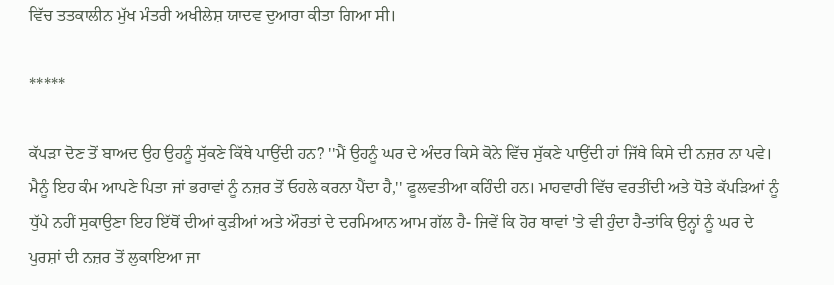ਵਿੱਚ ਤਤਕਾਲੀਨ ਮੁੱਖ ਮੰਤਰੀ ਅਖੀਲੇਸ਼ ਯਾਦਵ ਦੁਆਰਾ ਕੀਤਾ ਗਿਆ ਸੀ।

*****

ਕੱਪੜਾ ਦੋਣ ਤੋਂ ਬਾਅਦ ਉਹ ਉਹਨੂੰ ਸੁੱਕਣੇ ਕਿੱਥੇ ਪਾਉਂਦੀ ਹਨ? ''ਮੈਂ ਉਹਨੂੰ ਘਰ ਦੇ ਅੰਦਰ ਕਿਸੇ ਕੋਨੇ ਵਿੱਚ ਸੁੱਕਣੇ ਪਾਉਂਦੀ ਹਾਂ ਜਿੱਥੇ ਕਿਸੇ ਦੀ ਨਜ਼ਰ ਨਾ ਪਵੇ। ਮੈਨੂੰ ਇਹ ਕੰਮ ਆਪਣੇ ਪਿਤਾ ਜਾਂ ਭਰਾਵਾਂ ਨੂੰ ਨਜ਼ਰ ਤੋਂ ਓਹਲੇ ਕਰਨਾ ਪੈਂਦਾ ਹੈ,'' ਫੂਲਵਤੀਆ ਕਹਿੰਦੀ ਹਨ। ਮਾਹਵਾਰੀ ਵਿੱਚ ਵਰਤੀਂਦੀ ਅਤੇ ਧੋਤੇ ਕੱਪੜਿਆਂ ਨੂੰ ਧੁੱਪੇ ਨਹੀਂ ਸੁਕਾਉਣਾ ਇਹ ਇੱਥੋਂ ਦੀਆਂ ਕੁੜੀਆਂ ਅਤੇ ਔਰਤਾਂ ਦੇ ਦਰਮਿਆਨ ਆਮ ਗੱਲ ਹੈ- ਜਿਵੇਂ ਕਿ ਹੋਰ ਥਾਵਾਂ 'ਤੇ ਵੀ ਹੁੰਦਾ ਹੈ-ਤਾਂਕਿ ਉਨ੍ਹਾਂ ਨੂੰ ਘਰ ਦੇ ਪੁਰਸ਼ਾਂ ਦੀ ਨਜ਼ਰ ਤੋਂ ਲੁਕਾਇਆ ਜਾ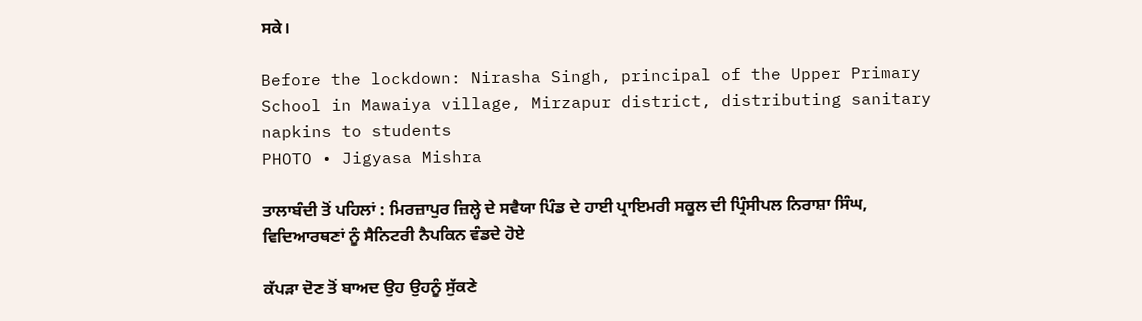ਸਕੇ।

Before the lockdown: Nirasha Singh, principal of the Upper Primary School in Mawaiya village, Mirzapur district, distributing sanitary napkins to students
PHOTO • Jigyasa Mishra

ਤਾਲਾਬੰਦੀ ਤੋਂ ਪਹਿਲਾਂ : ਮਿਰਜ਼ਾਪੁਰ ਜ਼ਿਲ੍ਹੇ ਦੇ ਸਵੈਯਾ ਪਿੰਡ ਦੇ ਹਾਈ ਪ੍ਰਾਇਮਰੀ ਸਕੂਲ ਦੀ ਪ੍ਰਿੰਸੀਪਲ ਨਿਰਾਸ਼ਾ ਸਿੰਘ, ਵਿਦਿਆਰਥਣਾਂ ਨੂੰ ਸੈਨਿਟਰੀ ਨੈਪਕਿਨ ਵੰਡਦੇ ਹੋਏ

ਕੱਪੜਾ ਦੋਣ ਤੋਂ ਬਾਅਦ ਉਹ ਉਹਨੂੰ ਸੁੱਕਣੇ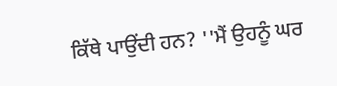ਕਿੱਥੇ ਪਾਉਂਦੀ ਹਨ? ''ਮੈਂ ਉਹਨੂੰ ਘਰ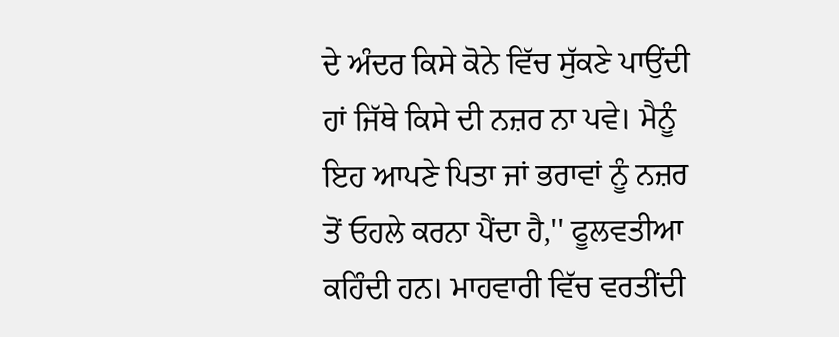ਦੇ ਅੰਦਰ ਕਿਸੇ ਕੋਨੇ ਵਿੱਚ ਸੁੱਕਣੇ ਪਾਉਂਦੀ ਹਾਂ ਜਿੱਥੇ ਕਿਸੇ ਦੀ ਨਜ਼ਰ ਨਾ ਪਵੇ। ਮੈਨੂੰ ਇਹ ਆਪਣੇ ਪਿਤਾ ਜਾਂ ਭਰਾਵਾਂ ਨੂੰ ਨਜ਼ਰ ਤੋਂ ਓਹਲੇ ਕਰਨਾ ਪੈਂਦਾ ਹੈ,'' ਫੂਲਵਤੀਆ ਕਹਿੰਦੀ ਹਨ। ਮਾਹਵਾਰੀ ਵਿੱਚ ਵਰਤੀਂਦੀ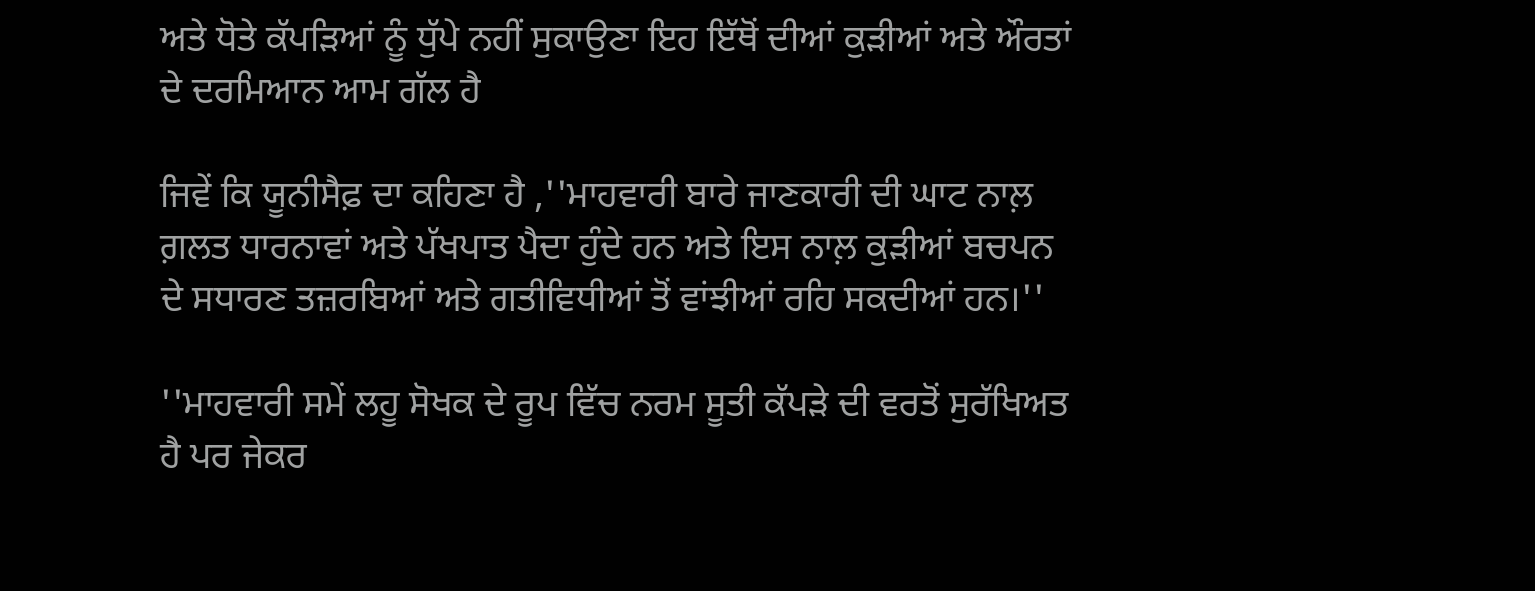ਅਤੇ ਧੋਤੇ ਕੱਪੜਿਆਂ ਨੂੰ ਧੁੱਪੇ ਨਹੀਂ ਸੁਕਾਉਣਾ ਇਹ ਇੱਥੋਂ ਦੀਆਂ ਕੁੜੀਆਂ ਅਤੇ ਔਰਤਾਂ ਦੇ ਦਰਮਿਆਨ ਆਮ ਗੱਲ ਹੈ

ਜਿਵੇਂ ਕਿ ਯੂਨੀਸੈਫ਼ ਦਾ ਕਹਿਣਾ ਹੈ ,''ਮਾਹਵਾਰੀ ਬਾਰੇ ਜਾਣਕਾਰੀ ਦੀ ਘਾਟ ਨਾਲ਼ ਗ਼ਲਤ ਧਾਰਨਾਵਾਂ ਅਤੇ ਪੱਖਪਾਤ ਪੈਦਾ ਹੁੰਦੇ ਹਨ ਅਤੇ ਇਸ ਨਾਲ਼ ਕੁੜੀਆਂ ਬਚਪਨ ਦੇ ਸਧਾਰਣ ਤਜ਼ਰਬਿਆਂ ਅਤੇ ਗਤੀਵਿਧੀਆਂ ਤੋਂ ਵਾਂਝੀਆਂ ਰਹਿ ਸਕਦੀਆਂ ਹਨ।''

''ਮਾਹਵਾਰੀ ਸਮੇਂ ਲਹੂ ਸੋਖਕ ਦੇ ਰੂਪ ਵਿੱਚ ਨਰਮ ਸੂਤੀ ਕੱਪੜੇ ਦੀ ਵਰਤੋਂ ਸੁਰੱਖਿਅਤ ਹੈ ਪਰ ਜੇਕਰ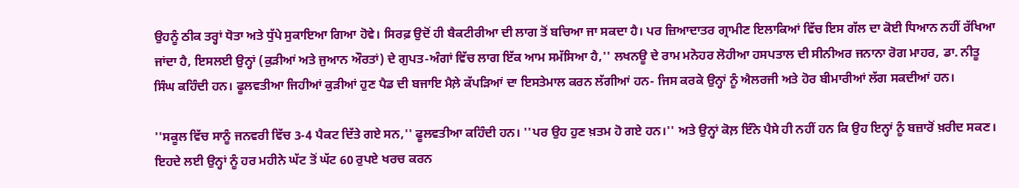ਉਹਨੂੰ ਠੀਕ ਤਰ੍ਹਾਂ ਧੋਤਾ ਅਤੇ ਧੁੱਪੇ ਸੁਕਾਇਆ ਗਿਆ ਹੋਵੇ। ਸਿਰਫ਼ ਉਦੋਂ ਹੀ ਬੈਕਟੀਰੀਆ ਦੀ ਲਾਗ ਤੋਂ ਬਚਿਆ ਜਾ ਸਕਦਾ ਹੈ। ਪਰ ਜ਼ਿਆਦਾਤਰ ਗ੍ਰਾਮੀਣ ਇਲਾਕਿਆਂ ਵਿੱਚ ਇਸ ਗੱਲ ਦਾ ਕੋਈ ਧਿਆਨ ਨਹੀਂ ਰੱਖਿਆ ਜਾਂਦਾ ਹੈ, ਇਸਲਈ ਉਨ੍ਹਾਂ (ਕੁੜੀਆਂ ਅਤੇ ਜੁਆਨ ਔਰਤਾਂ) ਦੇ ਗੁਪਤ-ਅੰਗਾਂ ਵਿੱਚ ਲਾਗ ਇੱਕ ਆਮ ਸਮੱਸਿਆ ਹੈ,'' ਲਖਨਊ ਦੇ ਰਾਮ ਮਨੋਹਰ ਲੋਹੀਆ ਹਸਪਤਾਲ ਦੀ ਸੀਨੀਅਰ ਜਨਾਨਾ ਰੋਗ ਮਾਹਰ, ਡਾ. ਨੀਤੂ ਸਿੰਘ ਕਹਿੰਦੀ ਹਨ। ਫੂਲਵਤੀਆ ਜਿਹੀਆਂ ਕੁੜੀਆਂ ਹੁਣ ਪੈਡ ਦੀ ਬਜਾਇ ਮੈਲ਼ੇ ਕੱਪੜਿਆਂ ਦਾ ਇਸਤੇਮਾਲ ਕਰਨ ਲੱਗੀਆਂ ਹਨ- ਜਿਸ ਕਰਕੇ ਉਨ੍ਹਾਂ ਨੂੰ ਐਲਰਜੀ ਅਤੇ ਹੋਰ ਬੀਮਾਰੀਆਂ ਲੱਗ ਸਕਦੀਆਂ ਹਨ।

''ਸਕੂਲ ਵਿੱਚ ਸਾਨੂੰ ਜਨਵਰੀ ਵਿੱਚ 3-4 ਪੈਕਟ ਦਿੱਤੇ ਗਏ ਸਨ,'' ਫੂਲਵਤੀਆ ਕਹਿੰਦੀ ਹਨ। ''ਪਰ ਉਹ ਹੁਣ ਖ਼ਤਮ ਹੋ ਗਏ ਹਨ।'' ਅਤੇ ਉਨ੍ਹਾਂ ਕੋਲ਼ ਇੰਨੇ ਪੈਸੇ ਹੀ ਨਹੀਂ ਹਨ ਕਿ ਉਹ ਇਨ੍ਹਾਂ ਨੂੰ ਬਜ਼ਾਰੋਂ ਖ਼ਰੀਦ ਸਕਣ। ਇਹਦੇ ਲਈ ਉਨ੍ਹਾਂ ਨੂੰ ਹਰ ਮਹੀਨੇ ਘੱਟ ਤੋਂ ਘੱਟ 60 ਰੁਪਏ ਖਰਚ ਕਰਨ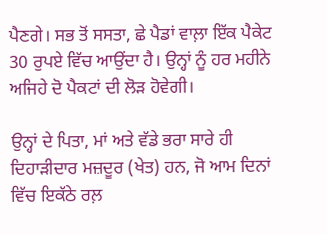ਪੈਣਗੇ। ਸਭ ਤੋਂ ਸਸਤਾ, ਛੇ ਪੈਡਾਂ ਵਾਲ਼ਾ ਇੱਕ ਪੈਕੇਟ 30 ਰੁਪਏ ਵਿੱਚ ਆਉਂਦਾ ਹੈ। ਉਨ੍ਹਾਂ ਨੂੰ ਹਰ ਮਹੀਨੇ ਅਜਿਹੇ ਦੋ ਪੈਕਟਾਂ ਦੀ ਲੋੜ ਹੋਵੇਗੀ।

ਉਨ੍ਹਾਂ ਦੇ ਪਿਤਾ, ਮਾਂ ਅਤੇ ਵੱਡੇ ਭਰਾ ਸਾਰੇ ਹੀ ਦਿਹਾੜੀਦਾਰ ਮਜ਼ਦੂਰ (ਖੇਤ) ਹਨ, ਜੋ ਆਮ ਦਿਨਾਂ ਵਿੱਚ ਇਕੱਠੇ ਰਲ਼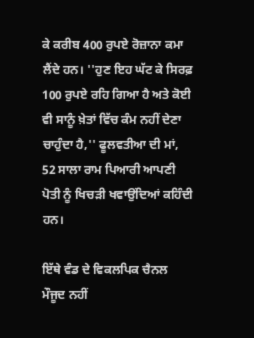ਕੇ ਕਰੀਬ 400 ਰੁਪਏ ਰੋਜ਼ਾਨਾ ਕਮਾ ਲੈਂਦੇ ਹਨ। ''ਹੁਣ ਇਹ ਘੱਟ ਕੇ ਸਿਰਫ਼ 100 ਰੁਪਏ ਰਹਿ ਗਿਆ ਹੈ ਅਤੇ ਕੋਈ ਵੀ ਸਾਨੂੰ ਖ਼ੇਤਾਂ ਵਿੱਚ ਕੰਮ ਨਹੀਂ ਦੇਣਾ ਚਾਹੁੰਦਾ ਹੈ,'' ਫੂਲਵਤੀਆ ਦੀ ਮਾਂ, 52 ਸਾਲਾ ਰਾਮ ਪਿਆਰੀ ਆਪਣੀ ਪੋਤੀ ਨੂੰ ਖਿਚੜੀ ਖਵਾਉਂਦਿਆਂ ਕਹਿੰਦੀ ਹਨ।

ਇੱਥੇ ਵੰਡ ਦੇ ਵਿਕਲਪਿਕ ਚੈਨਲ ਮੌਜੂਦ ਨਹੀਂ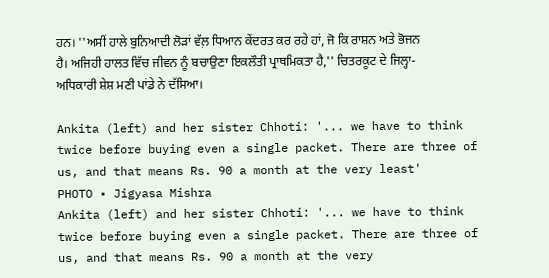ਹਨ। ''ਅਸੀਂ ਹਾਲੇ ਬੁਨਿਆਦੀ ਲੋੜਾਂ ਵੱਲ਼ ਧਿਆਨ ਕੇਂਦਰਤ ਕਰ ਰਹੇ ਹਾਂ, ਜੋ ਕਿ ਰਾਸ਼ਨ ਅਤੇ ਭੋਜਨ ਹੈ। ਅਜਿਹੀ ਹਾਲਤ ਵਿੱਚ ਜੀਵਨ ਨੂੰ ਬਚਾਉਣਾ ਇਕਲੌਤੀ ਪ੍ਰਾਥਮਿਕਤਾ ਹੈ,'' ਚਿਤਰਕੂਟ ਦੇ ਜਿਲ੍ਹਾ-ਅਧਿਕਾਰੀ ਸ਼ੇਸ਼ ਮਣੀ ਪਾਂਡੇ ਨੇ ਦੱਸਿਆ।

Ankita (left) and her sister Chhoti: '... we have to think twice before buying even a single packet. There are three of us, and that means Rs. 90 a month at the very least'
PHOTO • Jigyasa Mishra
Ankita (left) and her sister Chhoti: '... we have to think twice before buying even a single packet. There are three of us, and that means Rs. 90 a month at the very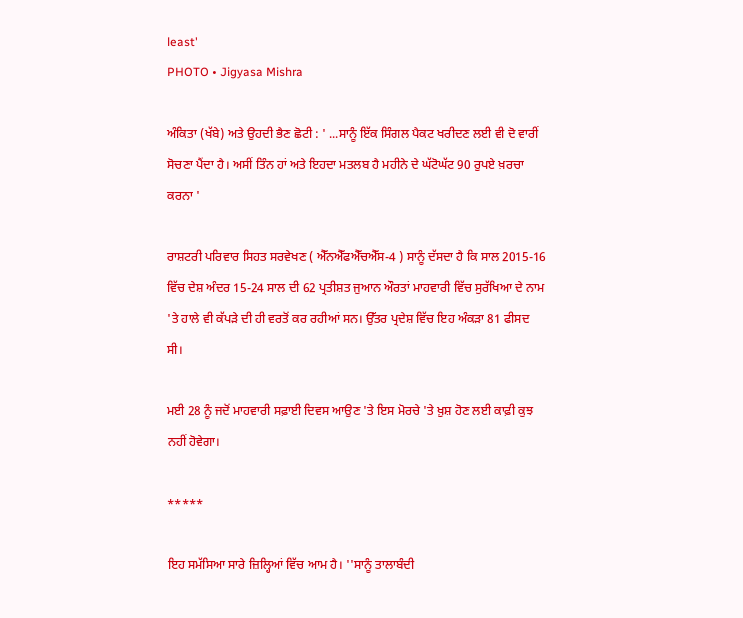least'
PHOTO • Jigyasa Mishra

ਅੰਕਿਤਾ (ਖੱਬੇ) ਅਤੇ ਉਹਦੀ ਭੈਣ ਛੋਟੀ : ' ...ਸਾਨੂੰ ਇੱਕ ਸਿੰਗਲ ਪੈਕਟ ਖਰੀਦਣ ਲਈ ਵੀ ਦੋ ਵਾਰੀਂ ਸੋਚਣਾ ਪੈਂਦਾ ਹੈ। ਅਸੀਂ ਤਿੰਨ ਹਾਂ ਅਤੇ ਇਹਦਾ ਮਤਲਬ ਹੈ ਮਹੀਨੇ ਦੇ ਘੱਟੋਘੱਟ 90 ਰੁਪਏ ਖ਼ਰਚਾ ਕਰਨਾ '

ਰਾਸ਼ਟਰੀ ਪਰਿਵਾਰ ਸਿਹਤ ਸਰਵੇਖਣ ( ਐੱਨਐੱਫਐੱਚਐੱਸ-4 ) ਸਾਨੂੰ ਦੱਸਦਾ ਹੈ ਕਿ ਸਾਲ 2015-16 ਵਿੱਚ ਦੇਸ਼ ਅੰਦਰ 15-24 ਸਾਲ ਦੀ 62 ਪ੍ਰਤੀਸ਼ਤ ਜੁਆਨ ਔਰਤਾਂ ਮਾਹਵਾਰੀ ਵਿੱਚ ਸੁਰੱਖਿਆ ਦੇ ਨਾਮ 'ਤੇ ਹਾਲੇ ਵੀ ਕੱਪੜੇ ਦੀ ਹੀ ਵਰਤੋਂ ਕਰ ਰਹੀਆਂ ਸਨ। ਉੱਤਰ ਪ੍ਰਦੇਸ਼ ਵਿੱਚ ਇਹ ਅੰਕੜਾ 81 ਫੀਸਦ ਸੀ।

ਮਈ 28 ਨੂੰ ਜਦੋਂ ਮਾਹਵਾਰੀ ਸਫ਼ਾਈ ਦਿਵਸ ਆਉਣ 'ਤੇ ਇਸ ਮੋਰਚੇ 'ਤੇ ਖ਼ੁਸ਼ ਹੋਣ ਲਈ ਕਾਫ਼ੀ ਕੁਝ ਨਹੀਂ ਹੋਵੇਗਾ।

*****

ਇਹ ਸਮੱਸਿਆ ਸਾਰੇ ਜ਼ਿਲ੍ਹਿਆਂ ਵਿੱਚ ਆਮ ਹੈ। ''ਸਾਨੂੰ ਤਾਲਾਬੰਦੀ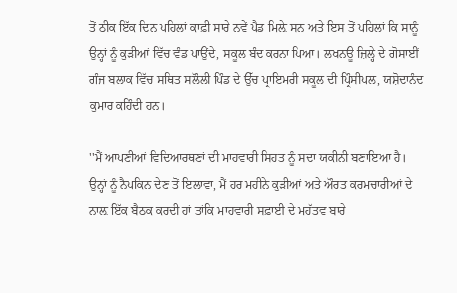ਤੋਂ ਠੀਕ ਇੱਕ ਦਿਨ ਪਹਿਲਾਂ ਕਾਫ਼ੀ ਸਾਰੇ ਨਵੇਂ ਪੈਡ ਮਿਲ਼ੇ ਸਨ ਅਤੇ ਇਸ ਤੋਂ ਪਹਿਲਾਂ ਕਿ ਸਾਨੂੰ ਉਨ੍ਹਾਂ ਨੂੰ ਕੁੜੀਆਂ ਵਿੱਚ ਵੰਡ ਪਾਉਂਦੇ, ਸਕੂਲ ਬੰਦ ਕਰਨਾ ਪਿਆ। ਲਖਨਊ ਜ਼ਿਲ੍ਹੇ ਦੇ ਗੋਸਾਈਂ ਗੰਜ ਬਲਾਕ ਵਿੱਚ ਸਥਿਤ ਸਲੌਲੀ ਪਿੰਡ ਦੇ ਉੱਚ ਪ੍ਰਾਇਮਰੀ ਸਕੂਲ ਦੀ ਪ੍ਰਿੰਸੀਪਲ, ਯਸ਼ੋਦਾਨੰਦ ਕੁਮਾਰ ਕਹਿੰਦੀ ਹਨ।

''ਮੈਂ ਆਪਣੀਆਂ ਵਿਦਿਆਰਥਣਾਂ ਦੀ ਮਾਹਵਾਰੀ ਸਿਹਤ ਨੂੰ ਸਦਾ ਯਕੀਨੀ ਬਣਾਇਆ ਹੈ। ਉਨ੍ਹਾਂ ਨੂੰ ਨੈਪਕਿਨ ਦੇਣ ਤੋਂ ਇਲਾਵਾ, ਮੈਂ ਹਰ ਮਹੀਨੇ ਕੁੜੀਆਂ ਅਤੇ ਔਰਤ ਕਰਮਚਾਰੀਆਂ ਦੇ ਨਾਲ਼ ਇੱਕ ਬੈਠਕ ਕਰਦੀ ਹਾਂ ਤਾਂਕਿ ਮਾਹਵਾਰੀ ਸਫ਼ਾਈ ਦੇ ਮਹੱਤਵ ਬਾਰੇ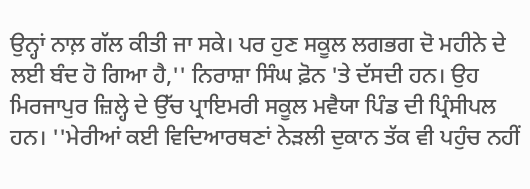ਉਨ੍ਹਾਂ ਨਾਲ਼ ਗੱਲ ਕੀਤੀ ਜਾ ਸਕੇ। ਪਰ ਹੁਣ ਸਕੂਲ ਲਗਭਗ ਦੋ ਮਹੀਨੇ ਦੇ ਲਈ ਬੰਦ ਹੋ ਗਿਆ ਹੈ,'' ਨਿਰਾਸ਼ਾ ਸਿੰਘ ਫ਼ੋਨ 'ਤੇ ਦੱਸਦੀ ਹਨ। ਉਹ ਮਿਰਜਾਪੁਰ ਜ਼ਿਲ੍ਹੇ ਦੇ ਉੱਚ ਪ੍ਰਾਇਮਰੀ ਸਕੂਲ ਮਵੈਯਾ ਪਿੰਡ ਦੀ ਪ੍ਰਿੰਸੀਪਲ ਹਨ। ''ਮੇਰੀਆਂ ਕਈ ਵਿਦਿਆਰਥਣਾਂ ਨੇੜਲੀ ਦੁਕਾਨ ਤੱਕ ਵੀ ਪਹੁੰਚ ਨਹੀਂ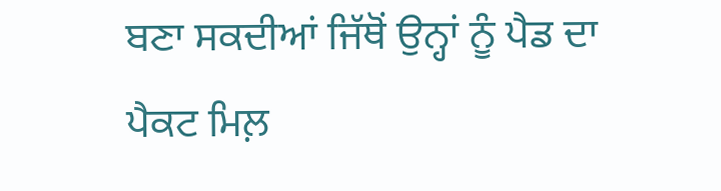ਬਣਾ ਸਕਦੀਆਂ ਜਿੱਥੋਂ ਉਨ੍ਹਾਂ ਨੂੰ ਪੈਡ ਦਾ ਪੈਕਟ ਮਿਲ਼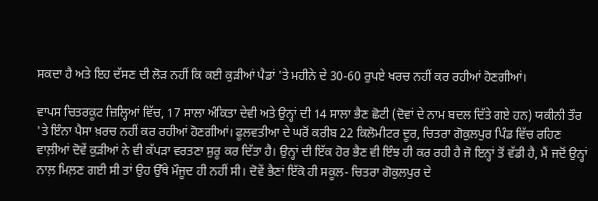ਸਕਦਾ ਹੈ ਅਤੇ ਇਹ ਦੱਸਣ ਦੀ ਲੋੜ ਨਹੀਂ ਕਿ ਕਈ ਕੁੜੀਆਂ ਪੈਡਾਂ 'ਤੇ ਮਹੀਨੇ ਦੇ 30-60 ਰੁਪਏ ਖਰਚ ਨਹੀਂ ਕਰ ਰਹੀਆਂ ਹੋਣਗੀਆਂ।

ਵਾਪਸ ਚਿਤਰਕੂਟ ਜ਼ਿਲ੍ਹਿਆਂ ਵਿੱਚ, 17 ਸਾਲਾ ਅੰਕਿਤਾ ਦੇਵੀ ਅਤੇ ਉਨ੍ਹਾਂ ਦੀ 14 ਸਾਲਾ ਭੈਣ ਛੋਟੀ (ਦੋਵਾਂ ਦੇ ਨਾਮ ਬਦਲ ਦਿੱਤੇ ਗਏ ਹਨ) ਯਕੀਨੀ ਤੌਰ 'ਤੇ ਇੰਨਾ ਪੈਸਾ ਖ਼ਰਚ ਨਹੀਂ ਕਰ ਰਹੀਆਂ ਹੋਣਗੀਆਂ। ਫੂਲਵਤੀਆ ਦੇ ਘਰੋਂ ਕਰੀਬ 22 ਕਿਲੋਮੀਟਰ ਦੂਰ, ਚਿਤਰਾ ਗੋਕੁਲਪੁਰ ਪਿੰਡ ਵਿੱਚ ਰਹਿਣ ਵਾਲ਼ੀਆਂ ਦੋਵੇਂ ਕੁੜੀਆਂ ਨੇ ਵੀ ਕੱਪੜਾ ਵਰਤਣਾ ਸ਼ੁਰੂ ਕਰ ਦਿੱਤਾ ਹੈ। ਉਨ੍ਹਾਂ ਦੀ ਇੱਕ ਹੋਰ ਭੈਣ ਵੀ ਇੰਝ ਹੀ ਕਰ ਰਹੀ ਹੈ ਜੋ ਇਨ੍ਹਾਂ ਤੋਂ ਵੱਡੀ ਹੈ, ਮੈਂ ਜਦੋਂ ਉਨ੍ਹਾਂ ਨਾਲ਼ ਮਿਲ਼ਣ ਗਈ ਸੀ ਤਾਂ ਉਹ ਉੱਥੇ ਮੌਜੂਦ ਹੀ ਨਹੀਂ ਸੀ। ਦੋਵੇਂ ਭੈਣਾਂ ਇੱਕੋ ਹੀ ਸਕੂਲ- ਚਿਤਰਾ ਗੋਕੁਲਪੁਰ ਦੇ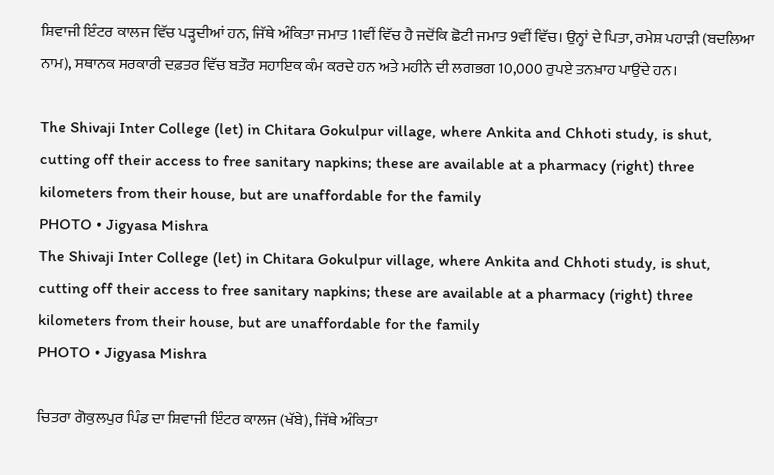ਸ਼ਿਵਾਜੀ ਇੰਟਰ ਕਾਲਜ ਵਿੱਚ ਪੜ੍ਹਦੀਆਂ ਹਨ, ਜਿੱਥੇ ਅੰਕਿਤਾ ਜਮਾਤ 11ਵੀਂ ਵਿੱਚ ਹੈ ਜਦੋਂਕਿ ਛੋਟੀ ਜਮਾਤ 9ਵੀਂ ਵਿੱਚ। ਉਨ੍ਹਾਂ ਦੇ ਪਿਤਾ, ਰਮੇਸ਼ ਪਹਾੜੀ (ਬਦਲਿਆ ਨਾਮ), ਸਥਾਨਕ ਸਰਕਾਰੀ ਦਫ਼ਤਰ ਵਿੱਚ ਬਤੌਰ ਸਹਾਇਕ ਕੰਮ ਕਰਦੇ ਹਨ ਅਤੇ ਮਹੀਨੇ ਦੀ ਲਗਭਗ 10,000 ਰੁਪਏ ਤਨਖ਼ਾਹ ਪਾਉਂਦੇ ਹਨ।

The Shivaji Inter College (let) in Chitara Gokulpur village, where Ankita and Chhoti study, is shut, cutting off their access to free sanitary napkins; these are available at a pharmacy (right) three kilometers from their house, but are unaffordable for the family
PHOTO • Jigyasa Mishra
The Shivaji Inter College (let) in Chitara Gokulpur village, where Ankita and Chhoti study, is shut, cutting off their access to free sanitary napkins; these are available at a pharmacy (right) three kilometers from their house, but are unaffordable for the family
PHOTO • Jigyasa Mishra

ਚਿਤਰਾ ਗੋਕੁਲਪੁਰ ਪਿੰਡ ਦਾ ਸ਼ਿਵਾਜੀ ਇੰਟਰ ਕਾਲਜ (ਖੱਬੇ), ਜਿੱਥੇ ਅੰਕਿਤਾ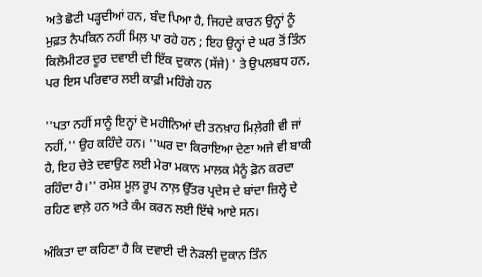ਅਤੇ ਛੋਟੀ ਪੜ੍ਹਦੀਆਂ ਹਨ, ਬੰਦ ਪਿਆ ਹੈ, ਜਿਹਦੇ ਕਾਰਨ ਉਨ੍ਹਾਂ ਨੂੰ ਮੁਫ਼ਤ ਨੈਪਕਿਨ ਨਹੀਂ ਮਿਲ਼ ਪਾ ਰਹੇ ਹਨ ; ਇਹ ਉਨ੍ਹਾਂ ਦੇ ਘਰ ਤੋਂ ਤਿੰਨ ਕਿਲੋਮੀਟਰ ਦੂਰ ਦਵਾਈ ਦੀ ਇੱਕ ਦੁਕਾਨ (ਸੱਜੇ) ' ਤੇ ਉਪਲਬਧ ਹਨ, ਪਰ ਇਸ ਪਰਿਵਾਰ ਲਈ ਕਾਫ਼ੀ ਮਹਿੰਗੇ ਹਨ

''ਪਤਾ ਨਹੀਂ ਸਾਨੂੰ ਇਨ੍ਹਾਂ ਦੋ ਮਹੀਨਿਆਂ ਦੀ ਤਨਖ਼ਾਹ ਮਿਲ਼ੇਗੀ ਵੀ ਜਾਂ ਨਹੀਂ,'' ਉਹ ਕਹਿੰਦੇ ਹਨ। ''ਘਰ ਦਾ ਕਿਰਾਇਆ ਦੇਣਾ ਅਜੇ ਵੀ ਬਾਕੀ ਹੈ, ਇਹ ਚੇਤੇ ਦਵਾਉਣ ਲਈ ਮੇਰਾ ਮਕਾਨ ਮਾਲਕ ਮੈਨੂੰ ਫ਼ੋਨ ਕਰਦਾ ਰਹਿੰਦਾ ਹੈ।'' ਰਮੇਸ਼ ਮੂਲ਼ ਰੂਪ ਨਾਲ਼ ਉੱਤਰ ਪ੍ਰਦੇਸ ਦੇ ਬਾਂਦਾ ਜ਼ਿਲ੍ਹੇ ਦੇ ਰਹਿਣ ਵਾਲ਼ੇ ਹਨ ਅਤੇ ਕੰਮ ਕਰਨ ਲਈ ਇੱਥੇ ਆਏ ਸਨ।

ਅੰਕਿਤਾ ਦਾ ਕਹਿਣਾ ਹੈ ਕਿ ਦਵਾਈ ਦੀ ਨੇੜਲੀ ਦੁਕਾਨ ਤਿੰਨ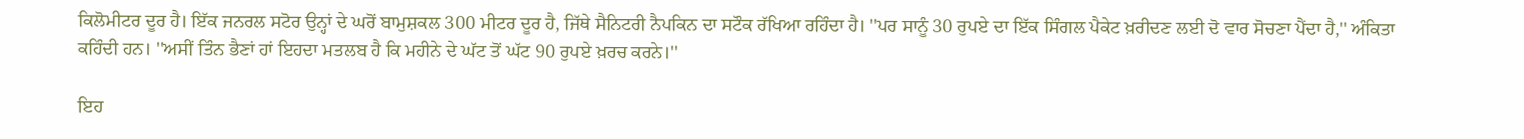ਕਿਲੋਮੀਟਰ ਦੂਰ ਹੈ। ਇੱਕ ਜਨਰਲ ਸਟੋਰ ਉਨ੍ਹਾਂ ਦੇ ਘਰੋਂ ਬਾਮੁਸ਼ਕਲ 300 ਮੀਟਰ ਦੂਰ ਹੈ, ਜਿੱਥੇ ਸੈਨਿਟਰੀ ਨੈਪਕਿਨ ਦਾ ਸਟੌਕ ਰੱਖਿਆ ਰਹਿੰਦਾ ਹੈ। ''ਪਰ ਸਾਨੂੰ 30 ਰੁਪਏ ਦਾ ਇੱਕ ਸਿੰਗਲ ਪੈਕੇਟ ਖ਼ਰੀਦਣ ਲਈ ਦੋ ਵਾਰ ਸੋਚਣਾ ਪੈਂਦਾ ਹੈ,'' ਅੰਕਿਤਾ ਕਹਿੰਦੀ ਹਨ। ''ਅਸੀਂ ਤਿੰਨ ਭੈਣਾਂ ਹਾਂ ਇਹਦਾ ਮਤਲਬ ਹੈ ਕਿ ਮਹੀਨੇ ਦੇ ਘੱਟ ਤੋਂ ਘੱਟ 90 ਰੁਪਏ ਖ਼ਰਚ ਕਰਨੇ।''

ਇਹ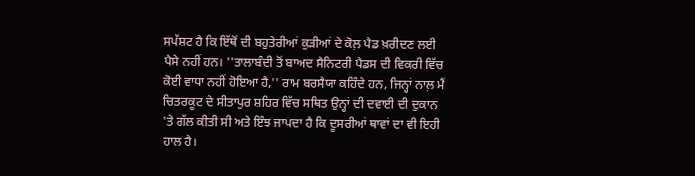ਸਪੱਸ਼ਟ ਹੈ ਕਿ ਇੱਥੋਂ ਦੀ ਬਹੁਤੇਰੀਆਂ ਕੁੜੀਆਂ ਦੇ ਕੋਲ਼ ਪੈਡ ਖ਼ਰੀਦਣ ਲਈ ਪੈਸੇ ਨਹੀਂ ਹਨ। ''ਤਾਲਾਬੰਦੀ ਤੋਂ ਬਾਅਦ ਸੈਨਿਟਰੀ ਪੈਡਸ ਦੀ ਵਿਕਰੀ ਵਿੱਚ ਕੋਈ ਵਾਧਾ ਨਹੀਂ ਹੋਇਆ ਹੈ,'' ਰਾਮ ਬਰਸੈਯਾ ਕਹਿੰਦੇ ਹਨ, ਜਿਨ੍ਹਾਂ ਨਾਲ਼ ਮੈਂ ਚਿਤਰਕੂਟ ਦੇ ਸੀਤਾਪੁਰ ਸ਼ਹਿਰ ਵਿੱਚ ਸਥਿਤ ਉਨ੍ਹਾਂ ਦੀ ਦਵਾਈ ਦੀ ਦੁਕਾਨ 'ਤੇ ਗੱਲ ਕੀਤੀ ਸੀ ਅਤੇ ਇੰਝ ਜਾਪਦਾ ਹੈ ਕਿ ਦੂਸਰੀਆਂ ਥਾਵਾਂ ਦਾ ਵੀ ਇਹੀ ਹਾਲ ਹੈ।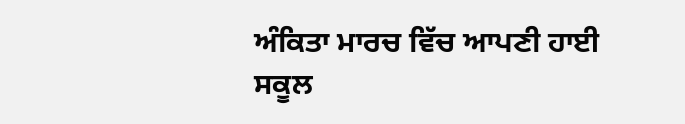ਅੰਕਿਤਾ ਮਾਰਚ ਵਿੱਚ ਆਪਣੀ ਹਾਈ ਸਕੂਲ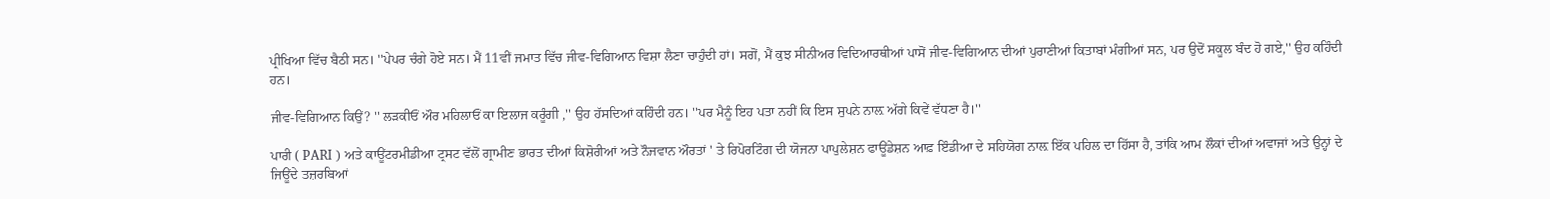ਪ੍ਰੀਖਿਆ ਵਿੱਚ ਬੈਠੀ ਸਨ। ''ਪੇਪਰ ਚੰਗੇ ਹੋਏ ਸਨ। ਮੈਂ 11ਵੀਂ ਜਮਾਤ ਵਿੱਚ ਜੀਵ-ਵਿਗਿਆਨ ਵਿਸ਼ਾ ਲੈਣਾ ਚਾਹੁੰਦੀ ਹਾਂ। ਸਗੋਂ, ਮੈਂ ਕੁਝ ਸੀਨੀਅਰ ਵਿਦਿਆਰਥੀਆਂ ਪਾਸੋਂ ਜੀਵ-ਵਿਗਿਆਨ ਦੀਆਂ ਪੁਰਾਣੀਆਂ ਕਿਤਾਬਾਂ ਮੰਗੀਆਂ ਸਨ, ਪਰ ਉਦੋਂ ਸਕੂਲ ਬੰਦ ਹੋ ਗਏ,'' ਉਹ ਕਹਿੰਦੀ ਹਨ।

ਜੀਵ-ਵਿਗਿਆਨ ਕਿਉਂ? '' ਲੜਕੀਓਂ ਔਰ ਮਹਿਲਾਓਂ ਕਾ ਇਲਾਜ ਕਰੂੰਗੀ ,'' ਉਹ ਹੱਸਦਿਆਂ ਕਹਿੰਦੀ ਹਨ। ''ਪਰ ਮੈਨੂੰ ਇਹ ਪਤਾ ਨਹੀਂ ਕਿ ਇਸ ਸੁਪਨੇ ਨਾਲ਼ ਅੱਗੇ ਕਿਵੇਂ ਵੱਧਣਾ ਹੈ।''

ਪਾਰੀ ( PARI ) ਅਤੇ ਕਾਊਂਟਰਮੀਡੀਆ ਟ੍ਰਸਟ ਵੱਲੋਂ ਗ੍ਰਾਮੀਣ ਭਾਰਤ ਦੀਆਂ ਕਿਸ਼ੋਰੀਆਂ ਅਤੇ ਨੌਜਵਾਨ ਔਰਤਾਂ ' ਤੇ ਰਿਪੋਰਟਿੰਗ ਦੀ ਯੋਜਨਾ ਪਾਪੁਲੇਸ਼ਨ ਫਾਊਂਡੇਸ਼ਨ ਆਫ਼ ਇੰਡੀਆ ਦੇ ਸਹਿਯੋਗ ਨਾਲ਼ ਇੱਕ ਪਹਿਲ ਦਾ ਹਿੱਸਾ ਹੈ, ਤਾਂਕਿ ਆਮ ਲੌਕਾਂ ਦੀਆਂ ਅਵਾਜਾਂ ਅਤੇ ਉਨ੍ਹਾਂ ਦੇ ਜਿਊਂਦੇ ਤਜ਼ਰਬਿਆਂ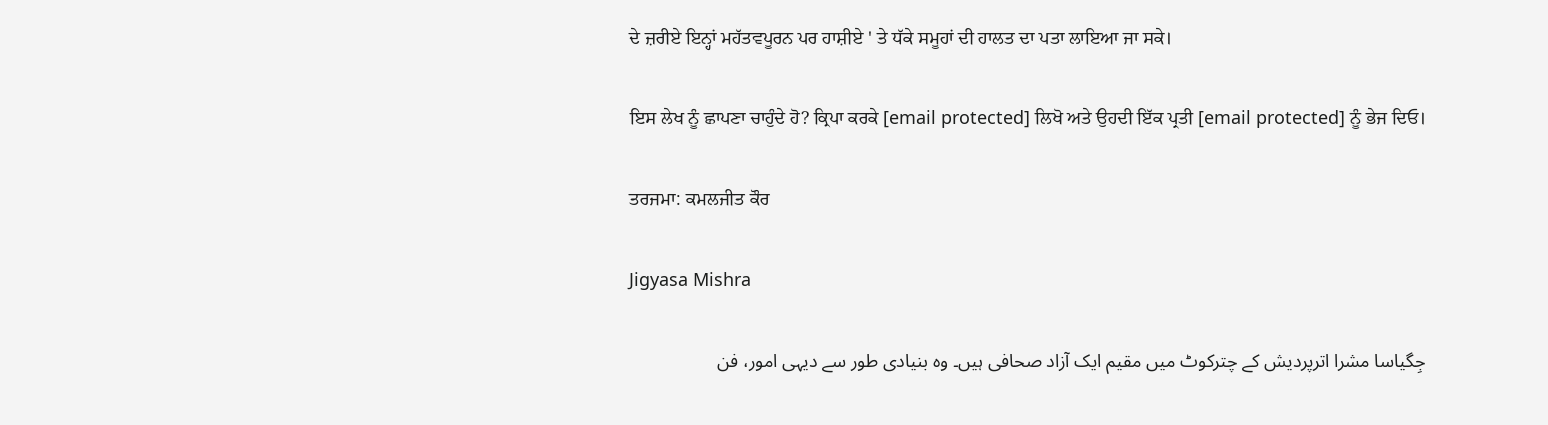ਦੇ ਜ਼ਰੀਏ ਇਨ੍ਹਾਂ ਮਹੱਤਵਪੂਰਨ ਪਰ ਹਾਸ਼ੀਏ ' ਤੇ ਧੱਕੇ ਸਮੂਹਾਂ ਦੀ ਹਾਲਤ ਦਾ ਪਤਾ ਲਾਇਆ ਜਾ ਸਕੇ।

ਇਸ ਲੇਖ ਨੂੰ ਛਾਪਣਾ ਚਾਹੁੰਦੇ ਹੋ? ਕ੍ਰਿਪਾ ਕਰਕੇ [email protected] ਲਿਖੋ ਅਤੇ ਉਹਦੀ ਇੱਕ ਪ੍ਰਤੀ [email protected] ਨੂੰ ਭੇਜ ਦਿਓ।

ਤਰਜਮਾ: ਕਮਲਜੀਤ ਕੌਰ

Jigyasa Mishra

جِگیاسا مشرا اترپردیش کے چترکوٹ میں مقیم ایک آزاد صحافی ہیں۔ وہ بنیادی طور سے دیہی امور، فن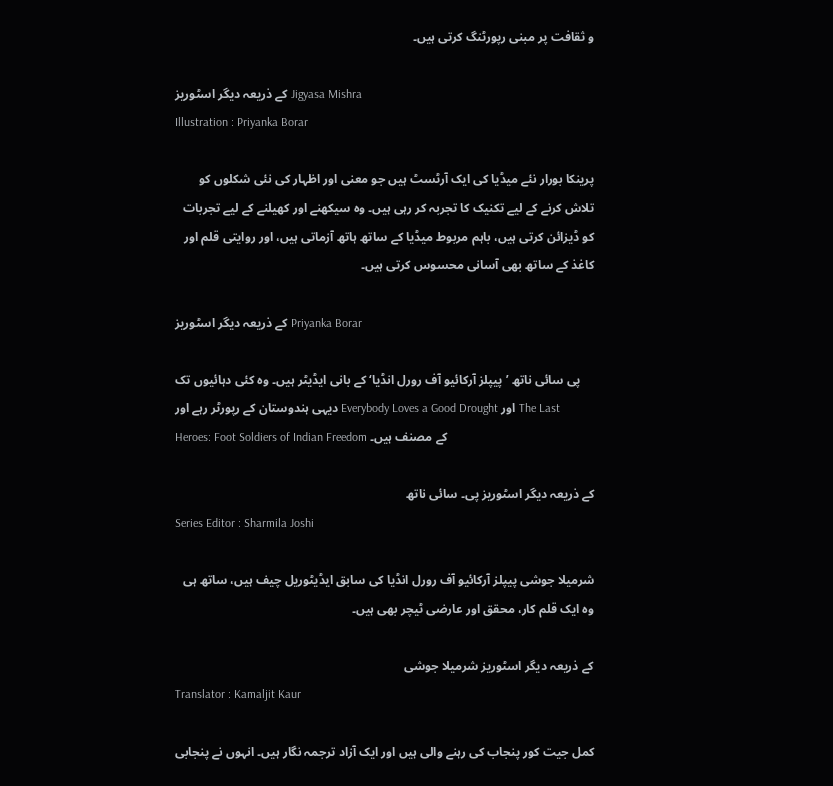و ثقافت پر مبنی رپورٹنگ کرتی ہیں۔

کے ذریعہ دیگر اسٹوریز Jigyasa Mishra
Illustration : Priyanka Borar

پرینکا بورار نئے میڈیا کی ایک آرٹسٹ ہیں جو معنی اور اظہار کی نئی شکلوں کو تلاش کرنے کے لیے تکنیک کا تجربہ کر رہی ہیں۔ وہ سیکھنے اور کھیلنے کے لیے تجربات کو ڈیزائن کرتی ہیں، باہم مربوط میڈیا کے ساتھ ہاتھ آزماتی ہیں، اور روایتی قلم اور کاغذ کے ساتھ بھی آسانی محسوس کرتی ہیں۔

کے ذریعہ دیگر اسٹوریز Priyanka Borar

پی سائی ناتھ ’پیپلز آرکائیو آف رورل انڈیا‘ کے بانی ایڈیٹر ہیں۔ وہ کئی دہائیوں تک دیہی ہندوستان کے رپورٹر رہے اور Everybody Loves a Good Drought اور The Last Heroes: Foot Soldiers of Indian Freedom کے مصنف ہیں۔

کے ذریعہ دیگر اسٹوریز پی۔ سائی ناتھ
Series Editor : Sharmila Joshi

شرمیلا جوشی پیپلز آرکائیو آف رورل انڈیا کی سابق ایڈیٹوریل چیف ہیں، ساتھ ہی وہ ایک قلم کار، محقق اور عارضی ٹیچر بھی ہیں۔

کے ذریعہ دیگر اسٹوریز شرمیلا جوشی
Translator : Kamaljit Kaur

کمل جیت کور پنجاب کی رہنے والی ہیں اور ایک آزاد ترجمہ نگار ہیں۔ انہوں نے پنجابی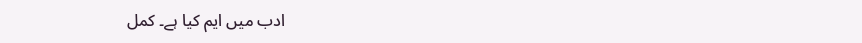ادب میں ایم کیا ہے۔ کمل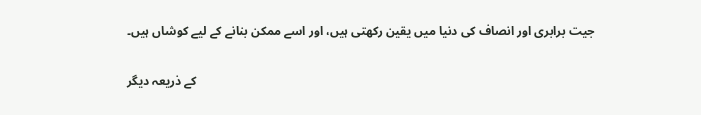جیت برابری اور انصاف کی دنیا میں یقین رکھتی ہیں، اور اسے ممکن بنانے کے لیے کوشاں ہیں۔

کے ذریعہ دیگر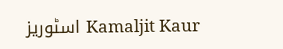اسٹوریز Kamaljit Kaur